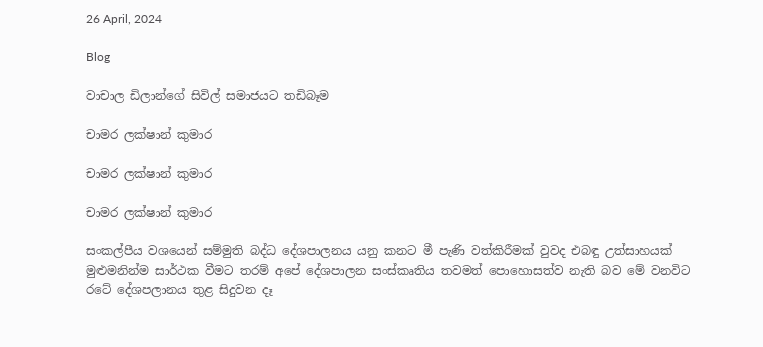26 April, 2024

Blog

වාචාල ඩිලාන්ගේ සිවිල් සමාජයට තඩිබෑම

චාමර ලක්ෂාන් කුමාර

චාමර ලක්ෂාන් කුමාර

චාමර ලක්ෂාන් කුමාර

සංකල්පීය වශයෙන් සම්මුති බද්ධ දේශපාලනය යනු කනට මී පැණි වත්කිරීමක් වුවද එබඳු උත්සාහයක් මුළුමනින්ම සාර්ථක වීමට තරම් අපේ දේශපාලන සංස්කෘතිය තවමත් පොහොසත්ව නැති බව මේ වනවිට රටේ දේශපලානය තුළ සිදුවන දෑ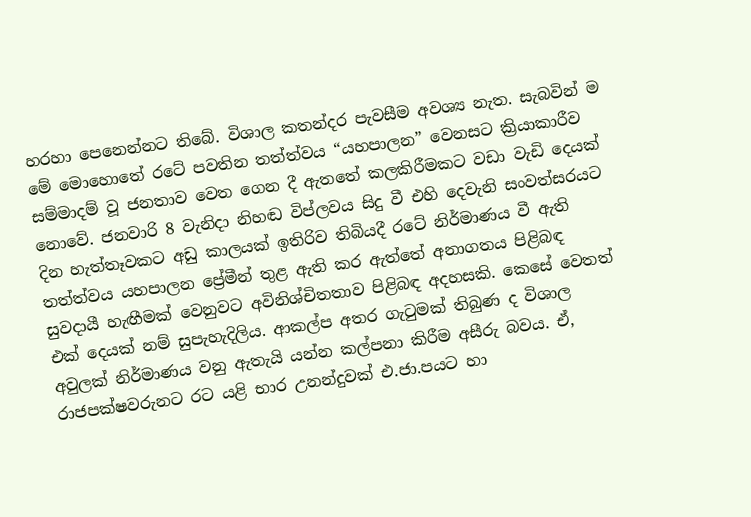හරහා පෙනෙන්නට තිබේ. විශාල කතන්දර පැවසීම අවශ්‍ය නැත. සැබවින් ම මේ මොහොතේ රටේ පවතින තත්ත්වය “යහපාලන” වෙනසට ක්‍රියාකාරීව සම්මාදම් වූ ජනතාව වෙත ගෙන දී ඇතතේ කලකිරීමකට වඩා වැඩි දෙයක් නොවේ. ජනවාරි 8 වැනිදා නිහඬ විප්ලවය සිදු වී එහි දෙවැනි සංවත්සරයට දින හැත්තෑවකට අඩු කාලයක් ඉතිරිව තිබියදී රටේ නිර්මාණය වී ඇති තත්ත්වය යහපාලන ප්‍රේමීන් තුළ ඇති කර ඇත්තේ අනාගතය පිළිබඳ සුවදායී හැඟීමක් වෙනුවට අවිනිශ්චිතතාව පිළිබඳ අදහසකි. කෙසේ වෙතත් එක් දෙයක් නම් සුපැහැදිලිය. ආකල්ප අතර ගැටුමක් තිබුණ ද විශාල අවුලක් නිර්මාණය වනු ඇතැයි යන්න කල්පනා කිරීම අසීරු බවය. ඒ, රාජපක්ෂවරුනට රට යළි භාර උනන්දුවක් එ.ජා.පයට හා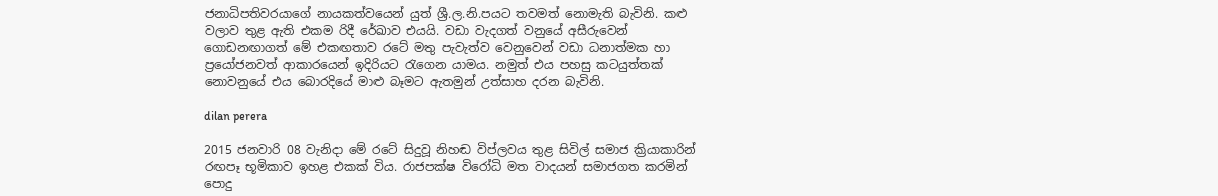ජනාධිපතිවරයාගේ නායකත්වයෙන් යුත් ශ්‍රී.ල.නි.පයට තවමත් නොමැති බැවිනි. කළු වලාව තුළ ඇති එකම රිදී රේඛාව එයයි. වඩා වැදගත් වනුයේ අසීරුවෙන් ගොඩනඟාගත් මේ එකඟතාව රටේ මතු ‍පැවැත්ව වෙනුවෙන් වඩා ධනාත්මක හා ප්‍රයෝජනවත් ආකාරයෙන් ඉදිරියට ‍රැගෙන යාමය. නමුත් එය පහසු කටයුත්තක් නොවනුයේ එය බොරදියේ මාළු බෑමට ඇතමුන් උත්සාහ දරන බැවිනි.

dilan perera

2015 ජනවාරි 08 වැනිදා මේ රටේ සිදුවූ නිහඬ විප්ලවය තුළ සිවිල් සමාජ ක්‍රියාකාරින් රඟපෑ භූමිකාව ඉහළ එකක් විය. රාජපක්ෂ විරෝධි මත වාදයන් සමාජගත කරමින් පොදු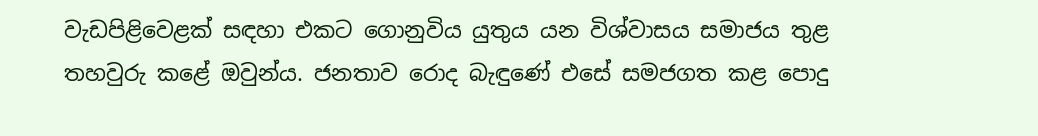වැඩපිළිවෙළක් සඳහා එකට ගොනුවිය යුතුය යන විශ්වාසය සමාජය තුළ තහවුරු කළේ ඔවුන්ය. ජනතාව රොද බැඳුණේ එසේ සමජගත කළ පොදු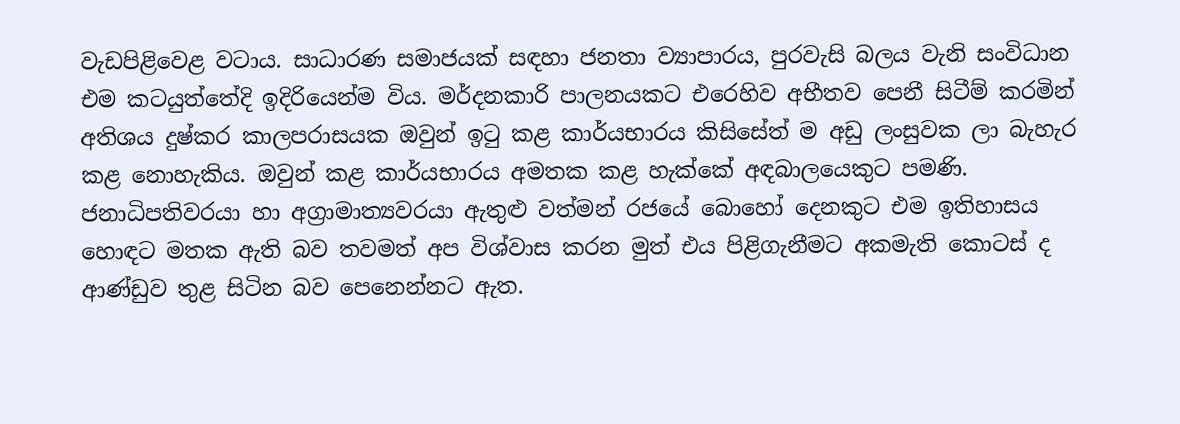වැඩපිළිවෙළ වටාය. සාධාරණ සමාජයක් සඳහා ජනතා ව්‍යාපාරය, පුරවැසි බලය වැනි සංවිධාන එම කටයුත්තේදි ඉදිරියෙන්ම විය. මර්දනකාරි පාලනයකට එරෙහිව අභීතව පෙනී සිටීම් කරමින් අතිශය දුෂ්කර කාලපරාසයක ඔවුන් ඉටු කළ කාර්යභාරය කිසිසේත් ම අඩු ලංසුවක ලා බැහැර කළ නොහැකිය. ඔවුන් කළ කාර්යභාරය අමතක කළ හැක්කේ අඳබාලයෙකුට පමණි. ජනාධිපතිවරයා හා අග්‍රාමාත්‍යවරයා ඇතුළු වත්මන් රජයේ බොහෝ දෙනකුට එම ඉතිහාසය හොඳට මතක ඇති බව තවමත් අප විශ්වාස කරන මුත් එය පිළිගැනීමට අකමැති කොටස් ද ආණ්ඩුව තුළ සිටින බව පෙනෙන්නට ඇත.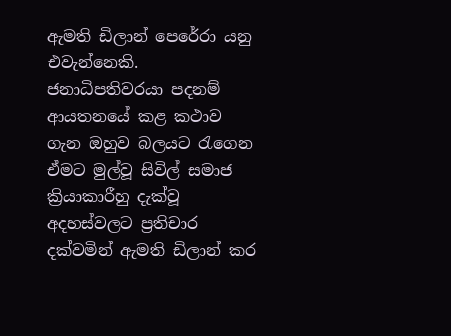ඇමති ඩිලාන් පෙරේරා යනු එවැන්නෙකි. ජනාධිපතිවරයා පදනම් ආයතනයේ කළ කථාව ගැන ඔහුව බලයට ‍රැගෙන ඒමට මුල්වූ සිවිල් සමාජ ක්‍රියාකාරීහු දැක්වූ අදහස්වලට ප්‍රතිචාර දක්වමින් ඇමති ඩිලාන් කර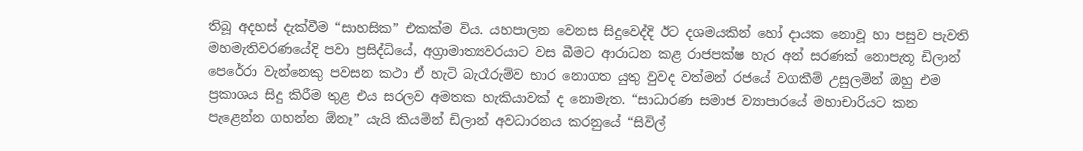තිබූ අදහස් දැක්වීම “සාහසික” එකක්ම විය. යහපාලන වෙනස සිදුවෙද්දි ඊට දශමයකින් හෝ දායක නොවූ හා පසුව පැවති මහමැතිවරණයේදි පවා ප්‍රසිද්ධියේ, අග්‍රාමාත්‍යවරයාට වස බීමට ආරාධන කළ රාජපක්ෂ හැර අන් සරණක් නොපැතූ ඩිලාන් පෙරේරා වැන්නෙකු පවසන කථා ඒ හැටි බැරෑරුම්ව භාර නොගත යුතු වුවද වත්මන් රජයේ වගකීම් උසුලමින් ඔහු එම ප්‍රකාශය සිදු කිරීම තුළ එය සරලව අමතක හැකියාවක් ද නොමැත. “සාධාරණ සමාජ ව්‍යාපාරයේ මහාචාරියට කන පැළෙන්න ගහන්න ඕනෑ” යැයි කියමින් ඩිලාන් අවධාරනය කරනුයේ “සිවිල්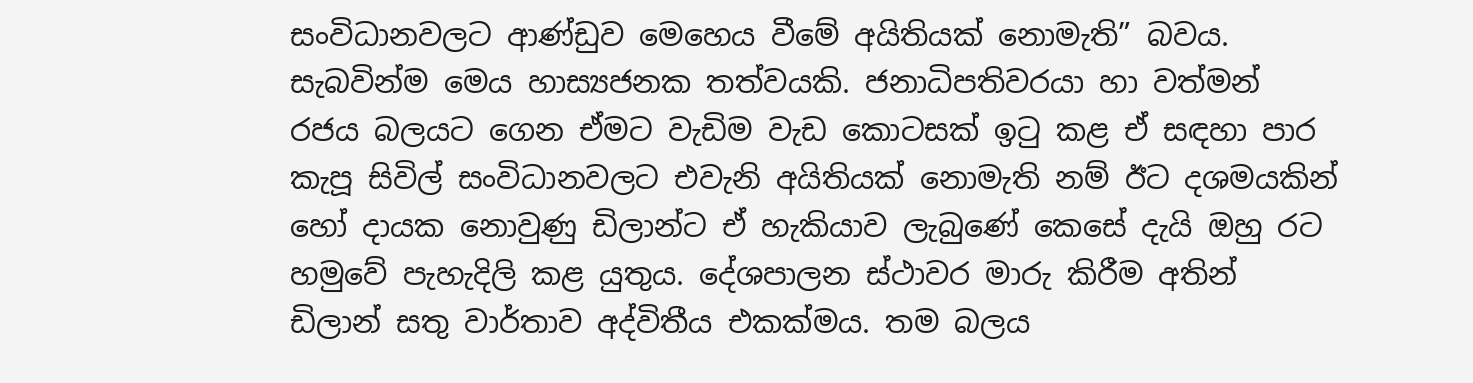සංවිධානවලට ආණ්ඩුව මෙහෙය වීමේ අයිතියක් නොමැති” බවය. සැබවින්ම මෙය හාස්‍යජනක තත්වයකි. ජනාධිපතිවරයා හා වත්මන් රජය බලයට ගෙන ඒමට වැඩිම වැඩ කොටසක් ඉටු කළ ඒ සඳහා පාර කැපූ සිවිල් සංවිධානවලට එවැනි අයිතියක් නොමැති නම් ඊට දශමයකින් හෝ දායක නොවුණු ඩිලාන්ට ඒ හැකියාව ‍ලැබුණේ කෙසේ දැයි ඔහු රට හමුවේ පැහැදිලි කළ යුතුය. දේශපාලන ස්ථාවර මාරු කිරීම අතින් ඩිලාන් සතු වාර්තාව අද්විතීය එකක්මය. තම බලය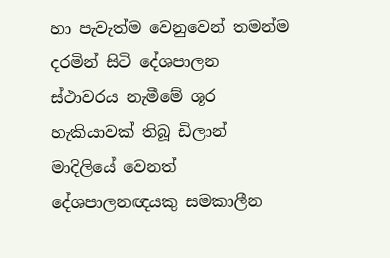හා පැවැත්ම වෙනුවෙන් තමන්ම දරමින් සිටි දේශපාලන ස්ථාවරය නැමීමේ ශූර හැකියාවක් තිබූ ඩිලාන් මාදිලියේ වෙනත් දේශපාලනඥයකු සමකාලීන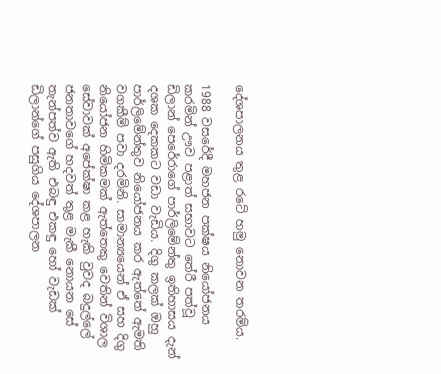දේශපාලනය තුළ රටේ හමු නොවන තරම්ය.

1988 වසරේදී මහජන පක්ෂය නියෝජනය කරමින් ඌව පළාත් සභාවට තේරී පත්වූ ඩිලාන් පෙරේරාගේ පාර්ලිමේන්තු ඉතිහාසය දැන් දශක දෙකකට වඩා වැඩිය. දිගු කලක් ඔහු පාර්ලිමේන්තුව නියෝජනය කර ඇත්තේ ඇමති වගකීම් පවා දරමිනි. සාමාන්‍යයෙන් ඒ සහ දිගු නියෝජන හිමිකමක් ඇත්තෙකු වෙතින් විශාල සේවාවක් අපේක්ෂා කළ හැකි වුවද බදුල්ලේ ජනතාවගේ හදවත් තුළ මැකී නොයන සේ තැන්පත්ව ඇති එබඳු එකඳු හෝ වැඩක් ඩිලාන්ගේ පසුගිය දේශපාලන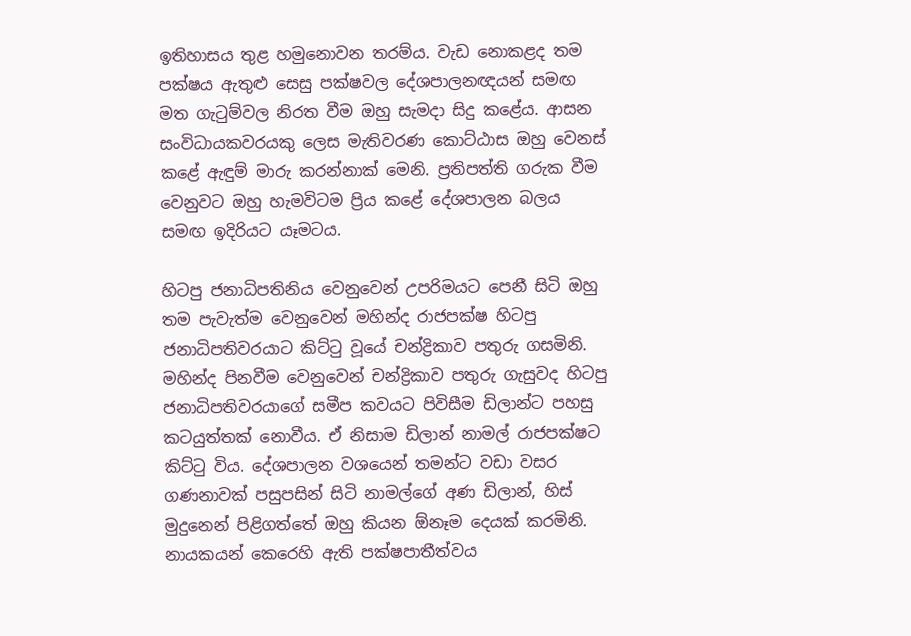ඉතිහාසය තුළ හමුනොවන තරම්ය. වැඩ නොකළද තම පක්ෂය ඇතුළු සෙසු පක්ෂවල දේශපාලනඥයන් සමඟ මත ගැටුම්වල නිරත වීම ඔහු සැමදා සිදු කළේය. ආසන සංවිධායකවරයකු ලෙස මැතිවරණ කොට්ඨාස ඔහු වෙනස් කළේ ඇඳුම් මාරු කරන්නාක් මෙනි. ප්‍රතිපත්ති ගරුක වීම වෙනුවට ඔහු හැමවිටම ප්‍රිය කළේ දේශපාලන බලය සමඟ ඉදිරියට යෑමටය.

හිටපු ජනාධිපතිනිය වෙනුවෙන් උපරිමයට පෙනී සිටි ඔහු තම පැවැත්ම වෙනුවෙන් මහින්ද රාජපක්ෂ හිටපු ජනාධිපතිවරයාට කිට්ටු වූයේ චන්ද්‍රිකාව පතුරු ගසමිනි. මහින්ද පිනවීම වෙනුවෙන් චන්ද්‍රිකාව පතුරු ගැසුවද හිටපු ජනාධිපතිවරයාගේ සමීප කවයට පිවිසීම ඩිලාන්ට පහසු කටයුත්තක් නොවීය. ඒ නිසාම ඩිලාන් නාමල් රාජපක්ෂට කිට්ටු විය. දේශපාලන වශයෙන් තමන්ට වඩා වසර ගණනාවක් පසුපසින් සිටි නාමල්ගේ අණ ඩිලාන්, හිස් මුදුනෙන් පිළිගත්තේ ඔහු කියන ඕනෑම දෙයක් කරමිනි. නායකයන් කෙරෙහි ඇති පක්ෂපාතීත්වය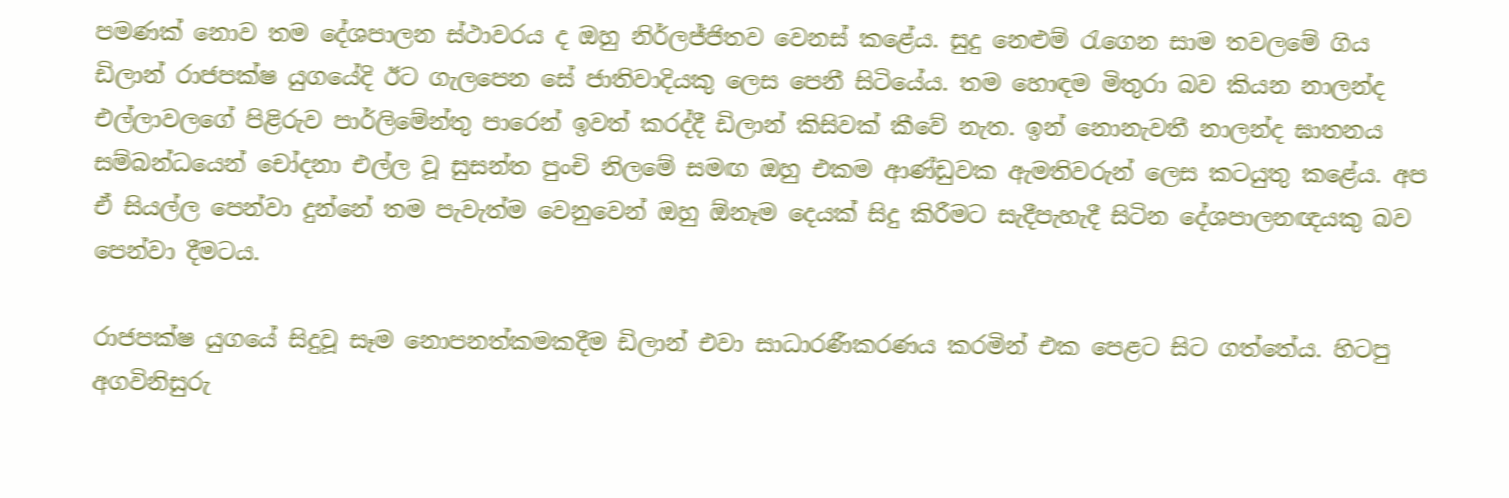පමණක් නොව තම දේශපාලන ස්ථාවරය ද ඔහු නිර්ලජ්ජිතව වෙනස් කළේය. සුදු නෙළුම් රැගෙන සාම තවලමේ ගිය ඩිලාන් රාජපක්ෂ යුගයේදි ඊට ගැලපෙන සේ ජාතිවාදියකු ලෙස පෙනී සිටියේය. තම හොඳම මිතුරා බව කියන නාලන්ද එල්ලාවලගේ පිළිරුව පාර්ලිමේන්තු පාරෙන් ඉවත් කරද්දී ඩිලාන් කිසිවක් කීවේ නැත. ඉන් නොනැවතී නාලන්ද ඝාතනය සම්බන්ධයෙන් චෝදනා එල්ල වූ සුසන්ත පුංචි නිලමේ සමඟ ඔහු එකම ආණ්ඩුවක ඇමතිවරුන් ලෙස කටයුතු කළේය. අප ඒ සියල්ල පෙන්වා දුන්නේ තම පැවැත්ම වෙනුවෙන් ඔහු ඕනෑම දෙයක් සිදු කිරීමට සැදීපැහැදී සිටින දේශපාලනඥයකු බව පෙන්වා දීමටය.

රාජපක්ෂ යුගයේ සිදුවූ සෑම නොපනත්කමකදීම ඩිලාන් එවා සාධාරණීකරණය කරමින් එක පෙළට සිට ගත්තේය. හිටපු අගවිනිසුරු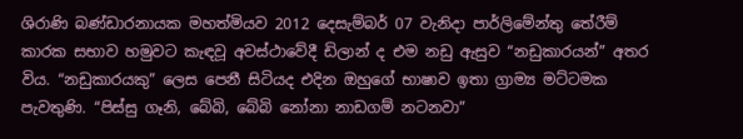ශිරාණි බණ්ඩාරනායක මහත්මියව 2012 දෙසැම්බර් 07 වැනිදා පාර්ලිමේන්තු තේරීම් කාරක සභාව හමුවට කැඳවූ අවස්ථාවේදී ඩිලාන් ද එම නඩු ඇසුව “නඩුකාරයන්” අතර විය. “නඩුකාරයකු” ලෙස පෙනී සිටියද එදින ඔහුගේ භාෂාව ඉතා ග්‍රාම්‍ය මට්ටමක පැවතුණි. “පිස්සු ගෑනි, බේබි, බේබි නෝනා නාඩගම් නටනවා”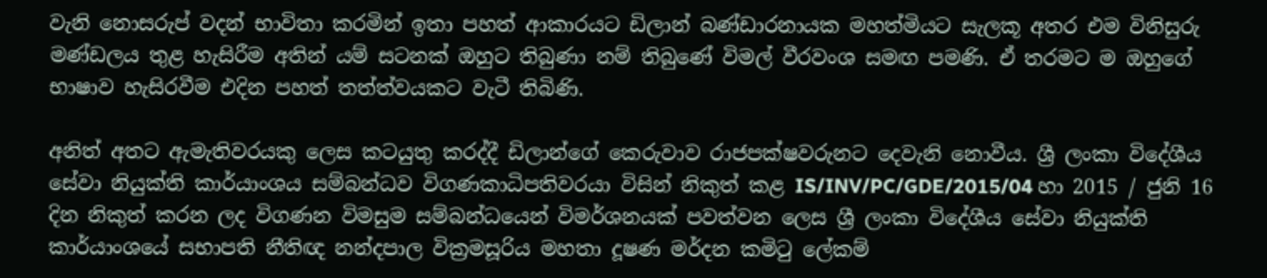වැනි නොසරුප් වදන් භාවිතා කරමින් ඉතා පහත් ආකාරයට ඩිලාන් බණ්ඩාරනායක මහත්මියට සැලකූ අතර එම විනිසුරු මණ්ඩලය තුළ හැසිරීම අතින් යම් සටනක් ඔහුට තිබුණා නම් තිබුණේ විමල් වීරවංශ සමඟ පමණි. ඒ තරමට ම ඔහුගේ භාෂාව හැසිරවීම එදින පහත් තත්ත්වයකට වැටී තිබිණි.

අනිත් අතට ඇමැතිවරයකු ලෙස කටයුතු කරද්දී ඩිලාන්ගේ කෙරුවාව රාජපක්ෂවරුනට දෙවැනි නොවීය. ශ්‍රී ලංකා විදේශීය සේවා නියුක්ති කාර්යාංශය සම්බන්ධව විගණකාධිපතිවරයා විසින් නිකුත් කළ IS/INV/PC/GDE/2015/04 හා 2015 / ජුනි 16 දින නිකුත් කරන ලද විගණන විමසුම සම්බන්ධයෙන් විමර්ශනයක් පවත්වන ලෙස ශ්‍රී ලංකා විදේශීය සේවා නියුක්ති කාර්යාංශයේ සභාපති නීතිඥ නන්දපාල වික්‍රමසූරිය මහතා දූෂණ මර්දන කමිටු ලේකම්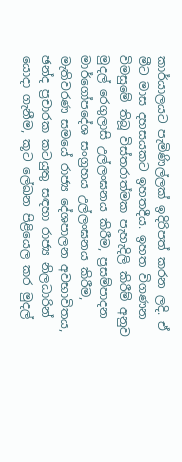කාර්යාලයට පැමිණිල්ලක් ඉදිරිපත් කරන ලදි. ඒ මීට මාස දහසයකට ඉහතදීය. ඉහත විගණන විමසුමේ තිබූ විස්තරාත්මක පැහැදිලි කිරීම් අනුව මුදල් රෙගුලාසි උල්ලංඝනය කිරීම, ප්‍රසම්පාදන මාර්ගෝපදේශ සංග්‍රහය උල්ලංඝනය කිරීම, මැතිවරණ සමයේ රාජ්‍ය දේශපාලන අවභාවිතය, ඡන්ද ප්‍රචාරක කටයුතු සඳහා රාජ්‍ය නිලධාරින් යොදා ගැනීම, කූට ලේඛන පිළියෙල කර මුදල්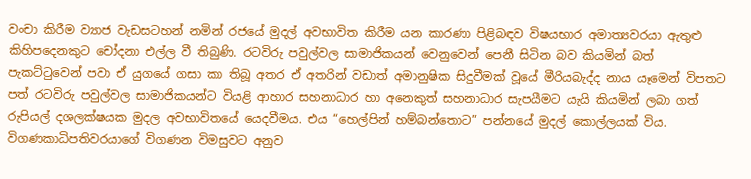වංචා කිරීම ව්‍යාජ වැඩසටහන් නමින් රජයේ මුදල් අවභාවිත කිරීම යන කාරණා පිළිබඳව විෂයභාර අමාත්‍යවරයා ඇතුළු කිහිපදෙනකුට චෝදනා එල්ල වී තිබුණි. රටවිරු පවුල්වල සාමාජිකයන් වෙනුවෙන් පෙනී සිටින බව කියමින් බත් පැකට්ටුවෙන් පවා ඒ යුගයේ ගසා කා තිබූ අතර ඒ අතරින් වඩාත් අමානුෂික සිදුවීමක් වූයේ මීරියබැද්ද නාය යෑමෙන් විපතට පත් රටවිරු පවුල්වල සාමාජිකයන්ට වියළි ආහාර සහනාධාර හා අනෙකුත් සහනාධාර සැපයීමට යැයි කියමින් ලබා ගත් රුපියල් දශලක්ෂයක මුදල අවභාවිතයේ යෙදවීමය. එය “හෙල්පින් හම්බන්තොට” පන්නයේ මුදල් කොල්ලයක් විය. විගණකාධිපතිවරයාගේ විගණන විමසුවට අනුව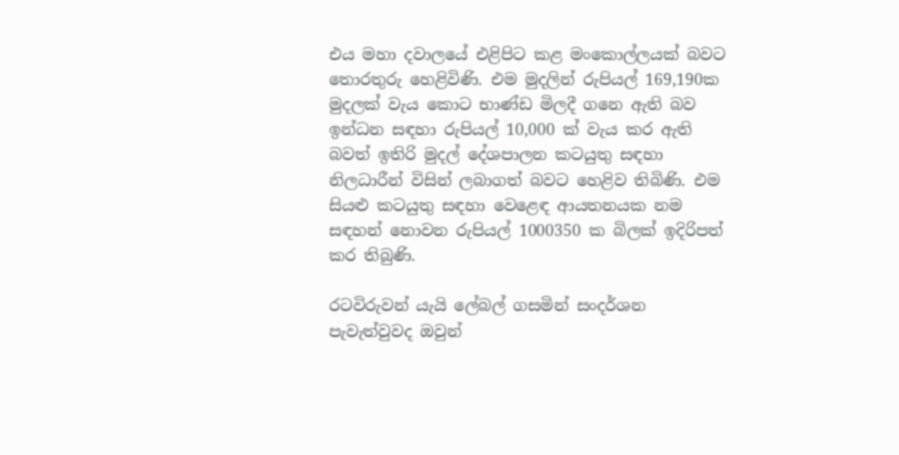එය මහා දවාලයේ එළිපිට කළ මංකොල්ලයක් බවට තොරතුරු හෙළිවිණි. එම මුදලින් රුපියල් 169,190ක මුදලක් වැය කොට භාණ්ඩ මිලදී ගනෙ ඇති බව ඉන්ධන සඳහා රුපියල් 10,000 ක් වැය කර ඇති බවත් ඉතිරි මුදල් දේශපාලන කටයුතු සඳහා නිලධාරීන් විසින් ලබාගත් බවට හෙළිව තිබිණි. එම සියළු කටයුතු සඳහා වෙළෙඳ ආයතනයක නම සඳහන් නොවන රුපියල් 1000350 ක බිලක් ඉදිරිපත් කර තිබුණි.

රටවිරුවන් යැයි ලේබල් ගසමින් සංදර්ශන පැවැත්වුවද ඔවුන්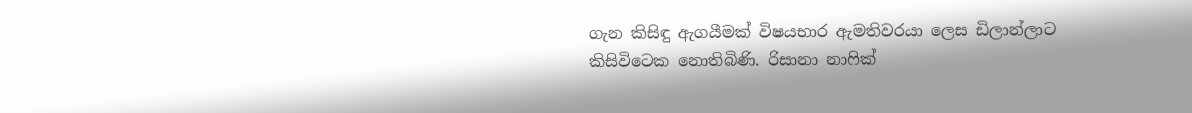ගැන කිසිඳු ඇගයීමක් විෂයභාර ඇමතිවරයා ලෙස ඩිලාන්ලාට කිසිවිටෙක නොතිබිණි. රිසානා නාෆික්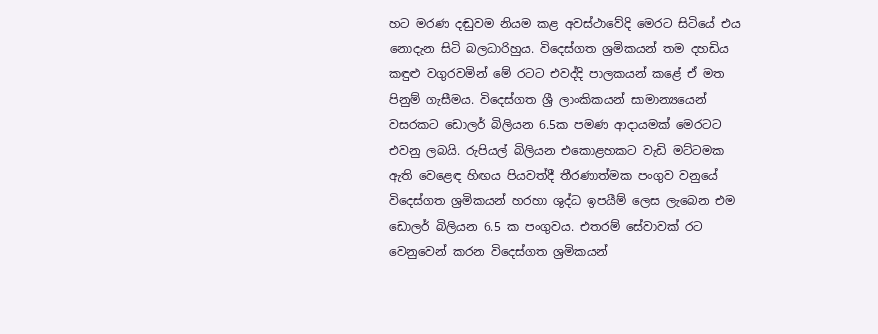හට මරණ දඬුවම නියම කළ අවස්ථාවේදි මෙරට සිටියේ එය නොදැන සිටි බලධාරිහුය. විදෙස්ගත ශ්‍රමිකයන් තම දහඩිය කඳුළු වගුරවමින් මේ රටට එවද්දි පාලකයන් කළේ ඒ මත පිනුම් ගැසීමය. විදෙස්ගත ශ්‍රී ලාංකිකයන් සාමාන්‍යයෙන් වසරකට ඩොලර් බිලියන 6.5ක පමණ ආදායමක් මෙරටට එවනු ලබයි. රුපියල් බිලියන එකොළහකට වැඩි මට්ටමක ඇති වෙළෙඳ හිඟය පියවත්දී තීරණාත්මක පංගුව වනුයේ විදෙස්ගත ශ්‍රමිකයන් හරහා ශුද්ධ ඉපයීම් ලෙස ලැබෙන එම ඩොලර් බිලියන 6.5 ක පංගුවය. එතරම් සේවාවක් රට වෙනුවෙන් කරන විදෙස්ගත ශ්‍රමිකයන්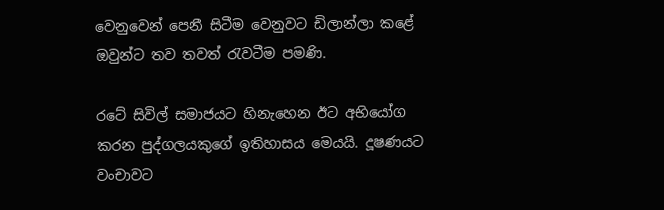වෙනුවෙන් පෙනී සිටීම වෙනුවට ඩිලාන්ලා කළේ ඔවුන්ට තව තවත් රැවටීම පමණි.

රටේ සිවිල් සමාජයට හිනැහෙන ඊට අභියෝග කරන පුද්ගලයකුගේ ඉතිහාසය මෙයයි. දූෂණයට වංචාවට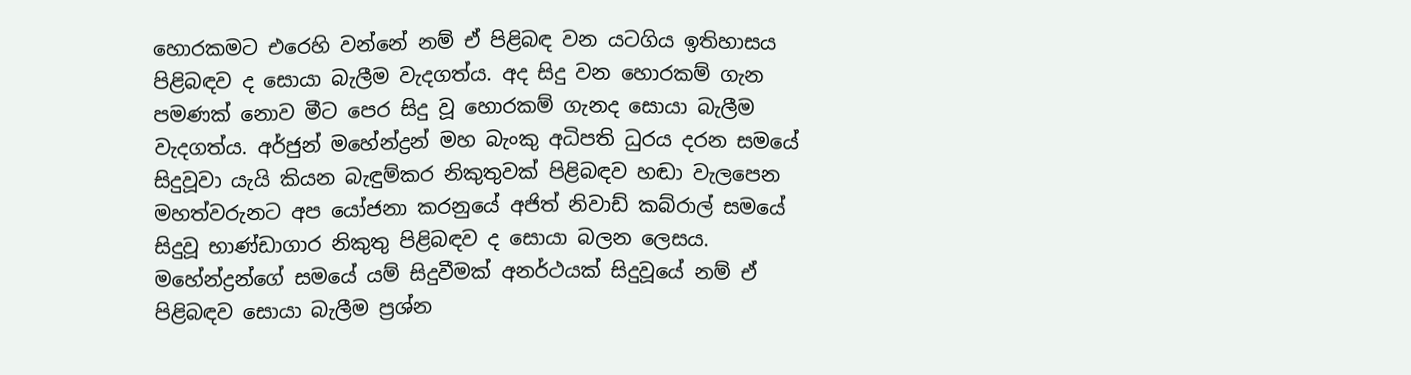හොරකමට එරෙහි වන්නේ නම් ඒ පිළිබඳ වන යටගිය ඉතිහාසය පිළිබඳව ද සොයා බැලීම වැදගත්ය. අද සිදු වන හොරකම් ගැන පමණක් නොව මීට පෙර සිදු වූ හොරකම් ගැනද සොයා බැලීම වැදගත්ය. අර්ජුන් මහේන්ද්‍රන් මහ බැංකු අධිපති ධුරය දරන සමයේ සිදුවූවා යැයි කියන බැඳුම්කර නිකුතුවක් පිළිබඳව හඬා වැලපෙන මහත්වරුනට අප යෝජනා කරනුයේ අජිත් නිවාඩ් කබ්රාල් සමයේ සිදුවූ භාණ්ඩාගාර නිකුතු පිළිබඳව ද සොයා බලන ලෙසය. මහේන්ද්‍රන්ගේ සමයේ යම් සිදුවීමක් අනර්ථයක් සිදුවූයේ නම් ඒ පිළිබඳව සොයා බැලීම ප්‍රශ්න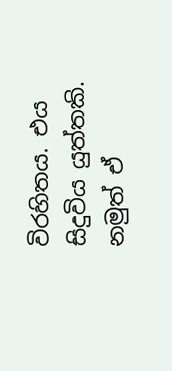විරහිතය. එය සිදුවිය යුත්තකි. නමුත් ඒ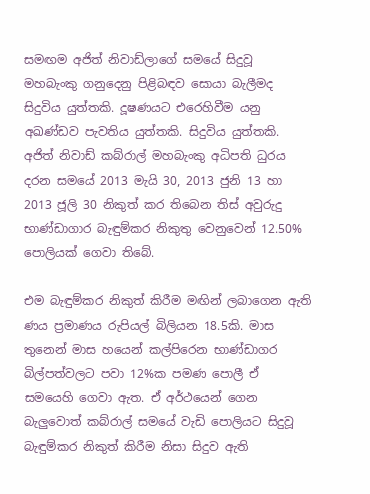සමඟම අජිත් නිවාඩ්ලාගේ සමයේ සිදුවූ මහබැංකු ගනුදෙනු පිළිබඳව සොයා බැලීමද සිදුවිය යුත්තකි. දූෂණයට එරෙහිවීම යනු අඛණ්ඩව පැවතිය යුත්තකි. සිදුවිය යුත්තකි. අජිත් නිවාඩ් කබ්රාල් මහබැංකු අධිපති ධුරය දරන සමයේ 2013 මැයි 30, 2013 ජුනි 13 හා 2013 ජූලි 30 නිකුත් කර තිබෙන තිස් අවුරුදු භාණ්ඩාගාර බැඳුම්කර නිකුතු වෙනුවෙන් 12.50% පොලියක් ගෙවා තිබේ.

එම බැඳුම්කර නිකුත් කිරීම මඟින් ලබාගෙන ඇති ණය ප්‍රමාණය රුපියල් බිලියන 18.5කි. මාස තුනෙන් මාස හයෙන් කල්පිරෙන භාණ්ඩාගර බිල්පත්වලට පවා 12%ක පමණ පොලී ඒ සමයෙහි ගෙවා ඇත. ඒ අර්ථයෙන් ගෙන බැලුවොත් කබ්රාල් සමයේ වැඩි පොලියට සිදුවූ බැඳුම්කර නිකුත් කිරීම නිසා සිදුව ඇති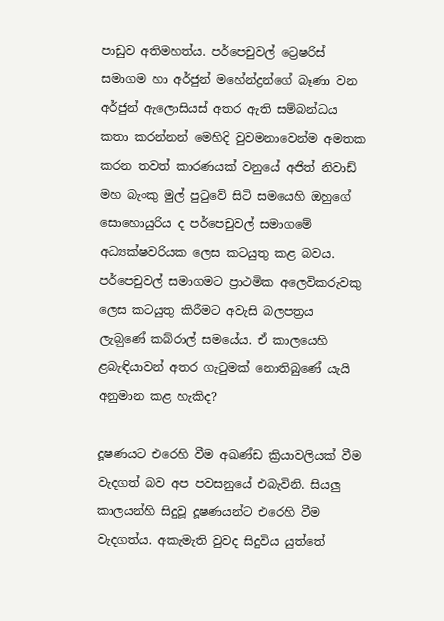පාඩුව අතිමහත්ය. පර්පෙචුවල් ට්‍රෙෂරිස් සමාගම හා අර්ජුන් මහේන්ද්‍රන්ගේ බෑණා වන අර්ජුන් ඇලොසියස් අතර ඇති සම්බන්ධය කතා කරන්නන් මෙහිදි වුවමනාවෙන්ම අමතක කරන තවත් කාරණයක් වනුයේ අජිත් නිවාඩ් මහ බැංකු මුල් පුටුවේ සිටි සමයෙහි ඔහුගේ සොහොයුරිය ද පර්පෙචුවල් සමාගමේ අධ්‍යක්ෂවරියක ලෙස කටයුතු කළ බවය. ප‍ර්පෙචුවල් සමාගමට ප්‍රාථමික අලෙවිකරුවකු ලෙස කටයුතු කිරීමට අවැසි බලපත්‍රය ලැබ‍ුණේ කබ්රාල් සමයේය. ඒ කාලයෙහි ළබැඳියාවන් අතර ගැටුමක් නොතිබුණේ යැයි අනුමාන කළ හැකිද?

දූෂණයට එරෙහි වීම අඛණ්ඩ ක්‍රියාවලියක් වීම වැදගත් බව අප පවසනුයේ එබැවිනි. සියලු කාලයන්හි සිදුවූ දූෂණයන්ට එරෙහි වීම වැදගත්ය. අකැමැති වුවද සිදුවිය යුත්තේ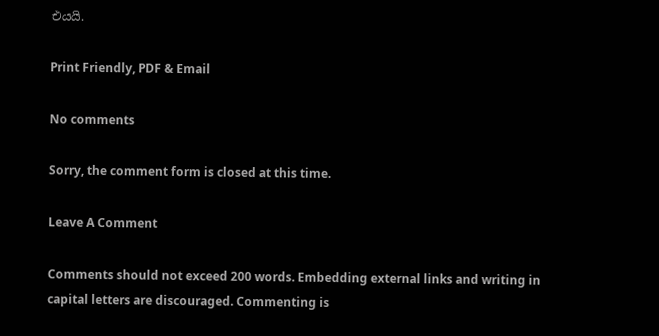එයයි.

Print Friendly, PDF & Email

No comments

Sorry, the comment form is closed at this time.

Leave A Comment

Comments should not exceed 200 words. Embedding external links and writing in capital letters are discouraged. Commenting is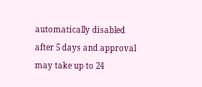automatically disabled after 5 days and approval may take up to 24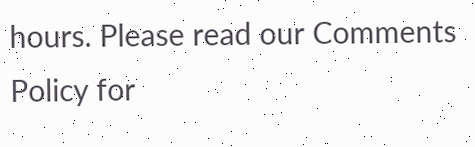hours. Please read our Comments Policy for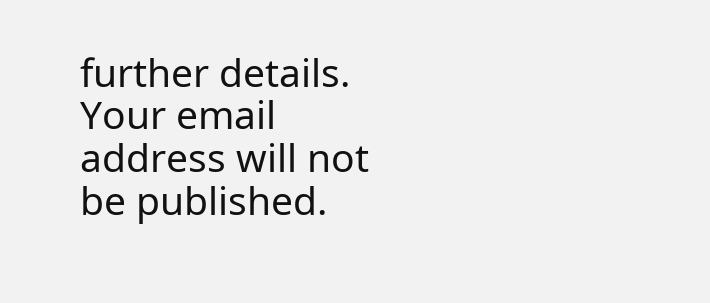further details. Your email address will not be published.